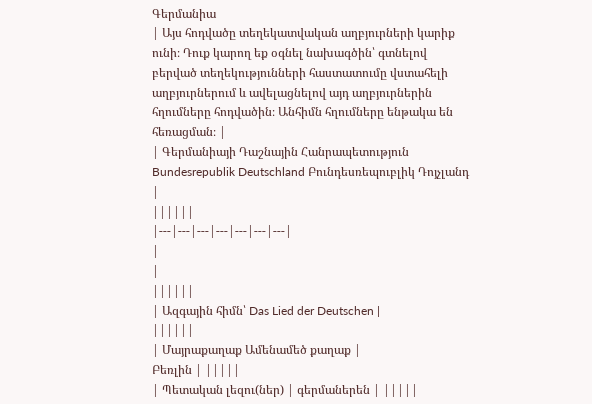Գերմանիա
| Այս հոդվածը տեղեկատվական աղբյուրների կարիք ունի։ Դուք կարող եք օգնել նախագծին՝ գտնելով բերված տեղեկությունների հաստատումը վստահելի աղբյուրներում և ավելացնելով այդ աղբյուրներին հղումները հոդվածին։ Անհիմն հղումները ենթակա են հեռացման։ |
| Գերմանիայի Դաշնային Հանրապետություն Bundesrepublik Deutschland Բունդեսռեպուբլիկ Դոյչլանդ |
||||||
|---|---|---|---|---|---|---|
|
|
||||||
| Ազգային հիմն՝ Das Lied der Deutschen |
||||||
| Մայրաքաղաք Ամենամեծ քաղաք |
Բեռլին | |||||
| Պետական լեզու(ներ) | գերմաներեն | |||||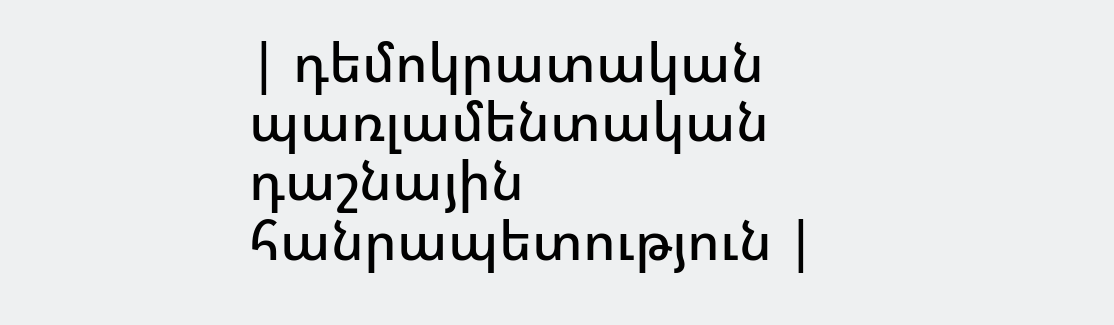| դեմոկրատական պառլամենտական դաշնային հանրապետություն |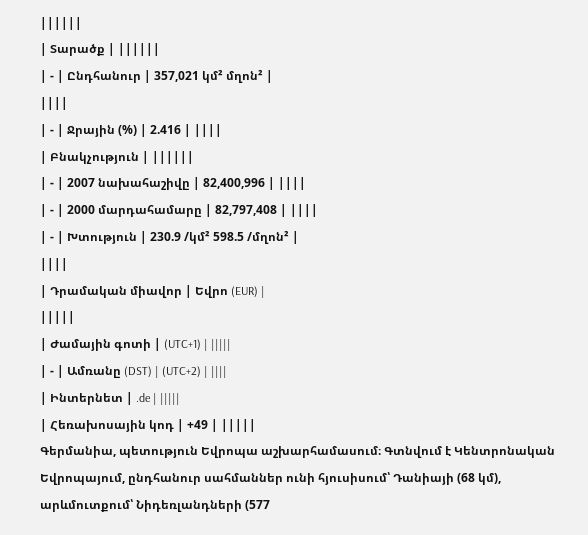||||||
| Տարածք | ||||||
| - | Ընդհանուր | 357,021 կմ² մղոն² |
||||
| - | Ջրային (%) | 2.416 | ||||
| Բնակչություն | ||||||
| - | 2007 նախահաշիվը | 82,400,996 | ||||
| - | 2000 մարդահամարը | 82,797,408 | ||||
| - | Խտություն | 230.9 /կմ² 598.5 /մղոն² |
||||
| Դրամական միավոր | Եվրո (EUR) |
|||||
| Ժամային գոտի | (UTC+1) | |||||
| - | Ամռանը (DST) | (UTC+2) | ||||
| Ինտերնետ | .de | |||||
| Հեռախոսային կոդ | +49 | |||||
Գերմանիա, պետություն Եվրոպա աշխարհամասում։ Գտնվում է Կենտրոնական Եվրոպայում, ընդհանուր սահմաններ ունի հյուսիսում՝ Դանիայի (68 կմ), արևմուտքում՝ Նիդեռլանդների (577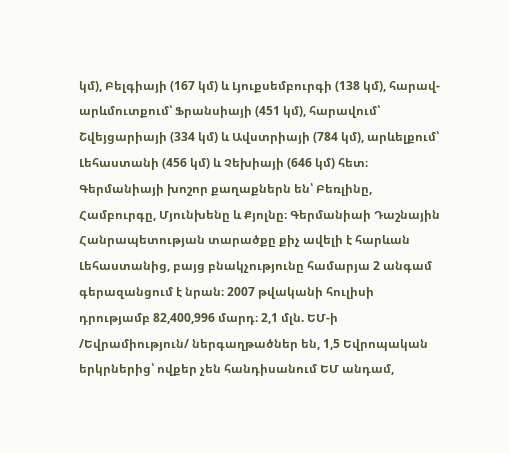կմ), Բելգիայի (167 կմ) և Լյուքսեմբուրգի (138 կմ), հարավ-արևմուտքում՝ Ֆրանսիայի (451 կմ), հարավում՝ Շվեյցարիայի (334 կմ) և Ավստրիայի (784 կմ), արևելքում՝ Լեհաստանի (456 կմ) և Չեխիայի (646 կմ) հետ։ Գերմանիայի խոշոր քաղաքներն են՝ Բեռլինը, Համբուրգը, Մյունխենը և Քյոլնը։ Գերմանիաի Դաշնային Հանրապետության տարածքը քիչ ավելի է հարևան Լեհաստանից, բայց բնակչությունը համարյա 2 անգամ գերազանցում է նրան։ 2007 թվականի հուլիսի դրությամբ 82,400,996 մարդ։ 2,1 մլն. ԵՄ-ի /Եվրամիություն/ ներգաղթածներ են, 1,5 Եվրոպական երկրներից՝ ովքեր չեն հանդիսանում ԵՄ անդամ,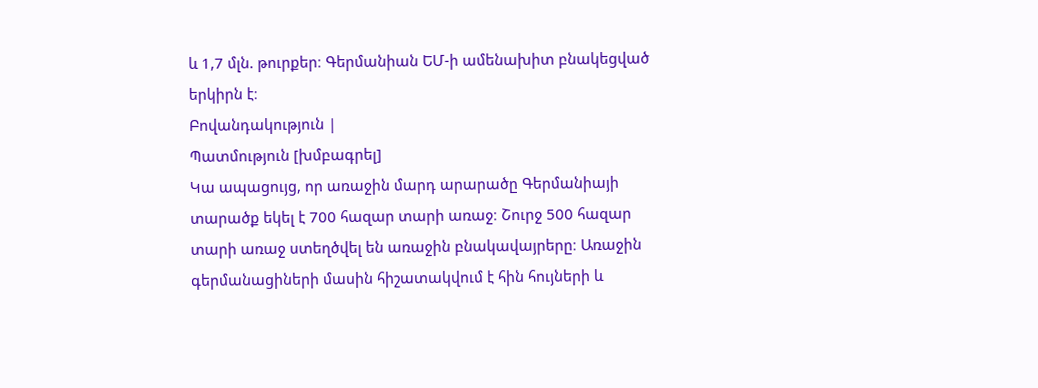և 1,7 մլն. թուրքեր։ Գերմանիան ԵՄ-ի ամենախիտ բնակեցված երկիրն է։
Բովանդակություն |
Պատմություն [խմբագրել]
Կա ապացույց, որ առաջին մարդ արարածը Գերմանիայի տարածք եկել է 700 հազար տարի առաջ։ Շուրջ 500 հազար տարի առաջ ստեղծվել են առաջին բնակավայրերը։ Առաջին գերմանացիների մասին հիշատակվում է հին հույների և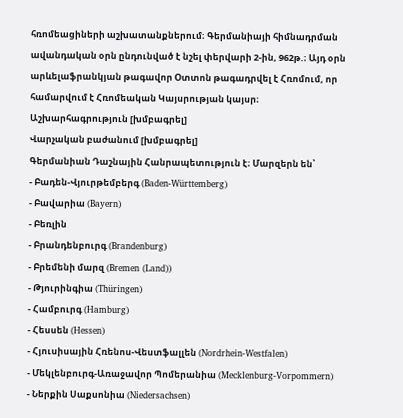հռոմեացիների աշխատանքներում։ Գերմանիայի հիմնադրման ավանդական օրն ընդունված է նշել փերվարի 2-ին, 962թ.։ Այդ օրն արևելաֆրանկյան թագավոր Օտտոն թագադրվել է Հռոմում, որ համարվում է Հռոմեական Կայսրության կայսր։
Աշխարհագրություն [խմբագրել]
Վարչական բաժանում [խմբագրել]
Գերմանիան Դաշնային Հանրապետություն է։ Մարզերն են՝
- Բադեն-Վյուրթեմբերգ (Baden-Württemberg)
- Բավարիա (Bayern)
- Բեռլին
- Բրանդենբուրգ (Brandenburg)
- Բրեմենի մարզ (Bremen (Land))
- Թյուրինգիա (Thüringen)
- Համբուրգ (Hamburg)
- Հեսսեն (Hessen)
- Հյուսիսային Հռենոս-Վեստֆալլեն (Nordrhein-Westfalen)
- Մեկլենբուրգ-Առաջավոր Պոմերանիա (Mecklenburg-Vorpommern)
- Ներքին Սաքսոնիա (Niedersachsen)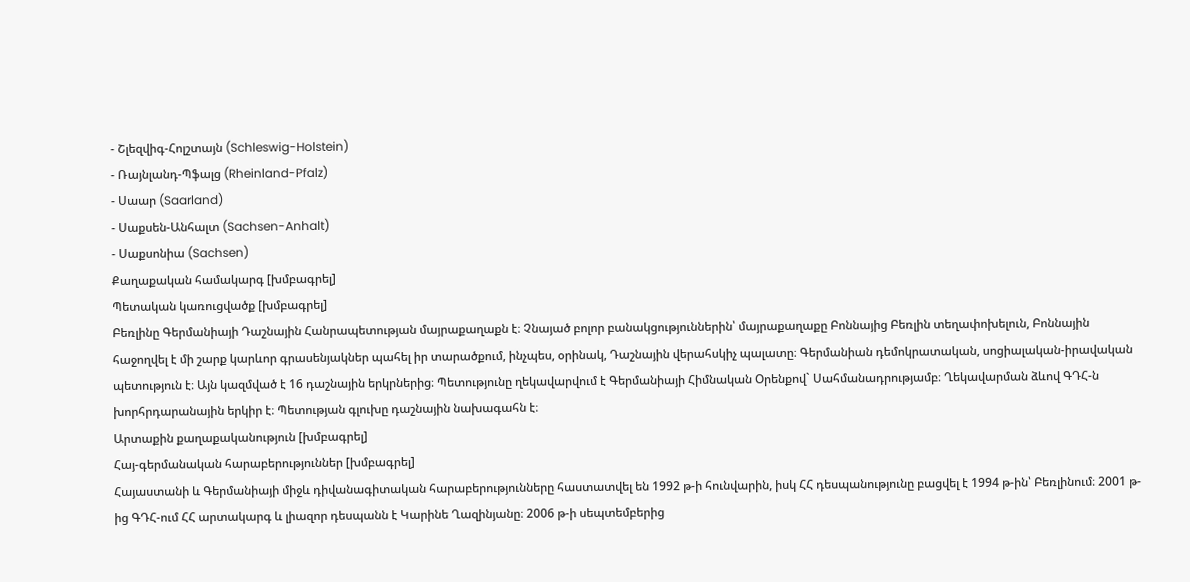- Շլեզվիգ-Հոլշտայն (Schleswig-Holstein)
- Ռայնլանդ-Պֆալց (Rheinland-Pfalz)
- Սաար (Saarland)
- Սաքսեն-Անհալտ (Sachsen-Anhalt)
- Սաքսոնիա (Sachsen)
Քաղաքական համակարգ [խմբագրել]
Պետական կառուցվածք [խմբագրել]
Բեռլինը Գերմանիայի Դաշնային Հանրապետության մայրաքաղաքն է։ Չնայած բոլոր բանակցություններին՝ մայրաքաղաքը Բոննայից Բեռլին տեղափոխելուն, Բոննային հաջողվել է մի շարք կարևոր գրասենյակներ պահել իր տարածքում, ինչպես, օրինակ, Դաշնային վերահսկիչ պալատը։ Գերմանիան դեմոկրատական, սոցիալական-իրավական պետություն է։ Այն կազմված է 16 դաշնային երկրներից։ Պետությունը ղեկավարվում է Գերմանիայի Հիմնական Օրենքով` Սահմանադրությամբ։ Ղեկավարման ձևով ԳԴՀ-ն խորհրդարանային երկիր է։ Պետության գլուխը դաշնային նախագահն է։
Արտաքին քաղաքականություն [խմբագրել]
Հայ-գերմանական հարաբերություններ [խմբագրել]
Հայաստանի և Գերմանիայի միջև դիվանագիտական հարաբերությունները հաստատվել են 1992 թ-ի հունվարին, իսկ ՀՀ դեսպանությունը բացվել է 1994 թ-ին՝ Բեռլինում։ 2001 թ-ից ԳԴՀ-ում ՀՀ արտակարգ և լիազոր դեսպանն է Կարինե Ղազինյանը։ 2006 թ-ի սեպտեմբերից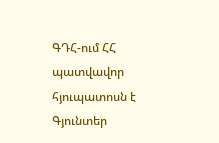ԳԴՀ-ում ՀՀ պատվավոր հյուպատոսն է Գյունտեր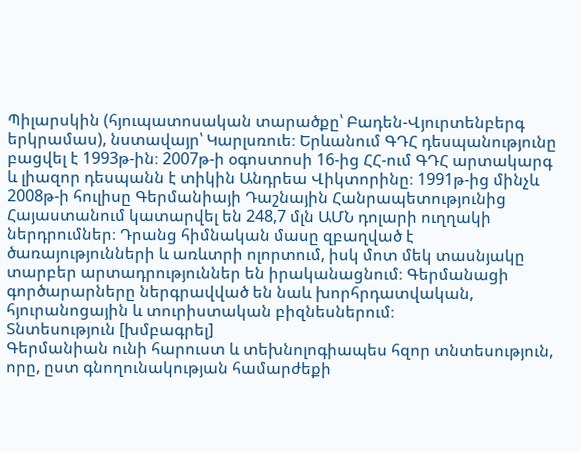Պիլարսկին (հյուպատոսական տարածքը՝ Բադեն-Վյուրտենբերգ երկրամաս), նստավայր՝ Կարլսռուե։ Երևանում ԳԴՀ դեսպանությունը բացվել է 1993թ-ին։ 2007թ-ի օգոստոսի 16-ից ՀՀ-ում ԳԴՀ արտակարգ և լիազոր դեսպանն է տիկին Անդրեա Վիկտորինը։ 1991թ-ից մինչև 2008թ-ի հուլիսը Գերմանիայի Դաշնային Հանրապետությունից Հայաստանում կատարվել են 248,7 մլն ԱՄՆ դոլարի ուղղակի ներդրումներ։ Դրանց հիմնական մասը զբաղված է ծառայությունների և առևտրի ոլորտում, իսկ մոտ մեկ տասնյակը տարբեր արտադրություններ են իրականացնում։ Գերմանացի գործարարները ներգրավված են նաև խորհրդատվական, հյուրանոցային և տուրիստական բիզնեսներում։
Տնտեսություն [խմբագրել]
Գերմանիան ունի հարուստ և տեխնոլոգիապես հզոր տնտեսություն, որը, ըստ գնողունակության համարժեքի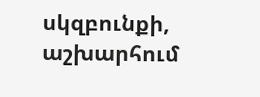սկզբունքի, աշխարհում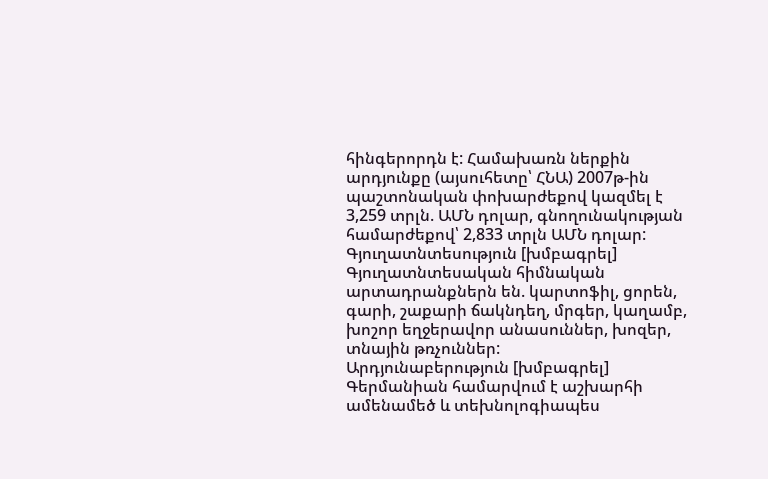հինգերորդն է: Համախառն ներքին արդյունքը (այսուհետը՝ ՀՆԱ) 2007թ-ին պաշտոնական փոխարժեքով կազմել է 3,259 տրլն. ԱՄՆ դոլար, գնողունակության համարժեքով՝ 2,833 տրլն ԱՄՆ դոլար:
Գյուղատնտեսություն [խմբագրել]
Գյուղատնտեսական հիմնական արտադրանքներն են. կարտոֆիլ, ցորեն, գարի, շաքարի ճակնդեղ, մրգեր, կաղամբ, խոշոր եղջերավոր անասուններ, խոզեր, տնային թռչուններ:
Արդյունաբերություն [խմբագրել]
Գերմանիան համարվում է աշխարհի ամենամեծ և տեխնոլոգիապես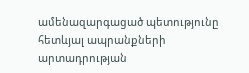ամենազարգացած պետությունը հետևյալ ապրանքների արտադրության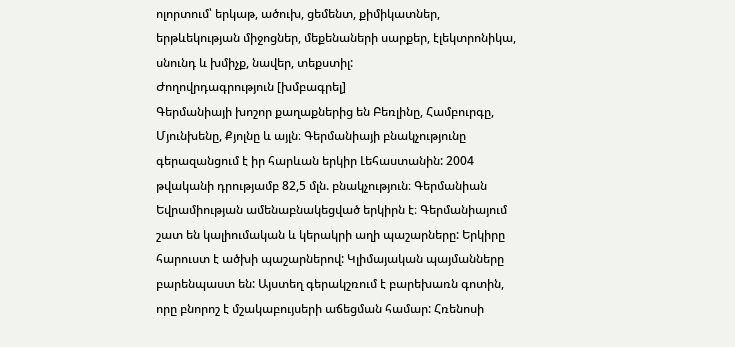ոլորտում՝ երկաթ, ածուխ, ցեմենտ, քիմիկատներ, երթևեկության միջոցներ, մեքենաների սարքեր, էլեկտրոնիկա, սնունդ և խմիչք, նավեր, տեքստիլ:
Ժողովրդագրություն [խմբագրել]
Գերմանիայի խոշոր քաղաքներից են Բեռլինը, Համբուրգը, Մյունխենը, Քյոլնը և այլն։ Գերմանիայի բնակչությունը գերազանցում է իր հարևան երկիր Լեհաստանին: 2004 թվականի դրությամբ 82,5 մլն. բնակչություն։ Գերմանիան Եվրամիության ամենաբնակեցված երկիրն է։ Գերմանիայում շատ են կալիումական և կերակրի աղի պաշարները: Երկիրը հարուստ է ածխի պաշարներով: Կլիմայական պայմանները բարենպաստ են: Այստեղ գերակշռում է բարեխառն գոտին, որը բնորոշ է մշակաբույսերի աճեցման համար: Հռենոսի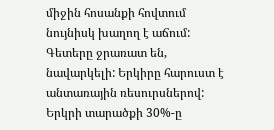միջին հոսանքի հովտում նույնիսկ խաղող է աճում: Գետերը ջրառատ են, նավարկելի: Երկիրը հարուստ է անտառային ռեսուրսներով: Երկրի տարածքի 30%-ը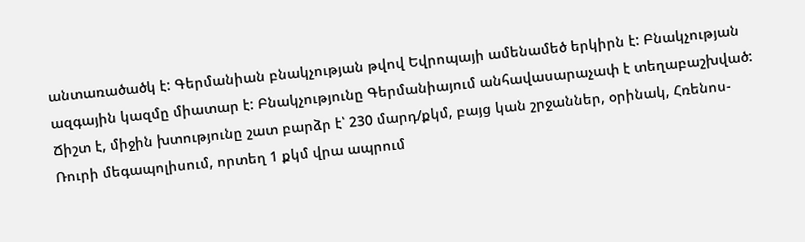անտառածածկ է: Գերմանիան բնակչության թվով Եվրոպայի ամենամեծ երկիրն է: Բնակչության ազգային կազմը միատար է: Բնակչությունը Գերմանիայում անհավասարաչափ է տեղաբաշխված: Ճիշտ է, միջին խտությունը շատ բարձր է՝ 230 մարդ/քկմ, բայց կան շրջաններ, օրինակ, Հռենոս-Ռուրի մեգապոլիսում, որտեղ 1 քկմ վրա ապրում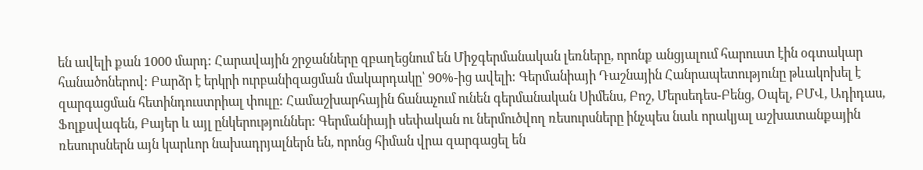են ավելի քան 1000 մարդ: Հարավային շրջանները զբաղեցնում են Միջգերմանական լեռները, որոնք անցյալում հարուստ էին օգտակար հանածոներով: Բարձր է երկրի ուրբանիզացման մակարդակը՝ 90%-ից ավելի: Գերմանիայի Դաշնային Հանրապետությունը թևակոխել է զարգացման հետինդուստրիալ փուլը: Համաշխարհային ճանաչում ունեն գերմանական Սիմենս, Բոշ, Մերսեդես-Բենց, Օպել, ԲՄՎ, Ադիդաս, Ֆոլքսվագեն, Բայեր և այլ ընկերություններ: Գերմանիայի սեփական ու ներմուծվող ռեսուրսները ինչպես նաև որակյալ աշխատանքային ռեսուրսներն այն կարևոր նախադրյալներն են, որոնց հիման վրա զարգացել են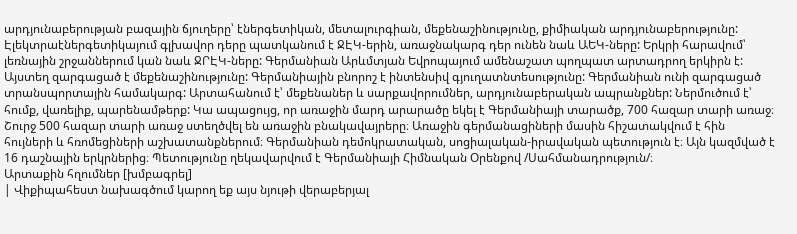արդյունաբերության բազային ճյուղերը՝ էներգետիկան, մետալուրգիան, մեքենաշինությունը, քիմիական արդյունաբերությունը: Էլեկտրաէներգետիկայում գլխավոր դերը պատկանում է ՋԷԿ-երին, առաջնակարգ դեր ունեն նաև ԱԵԿ-ները: Երկրի հարավում՝ լեռնային շրջաններում կան նաև ՋՐԷԿ-ները: Գերմանիան Արևմտյան Եվրոպայում ամենաշատ պողպատ արտադրող երկիրն է: Այստեղ զարգացած է մեքենաշինությունը: Գերմանիային բնորոշ է ինտենսիվ գյուղատնտեսությունը: Գերմանիան ունի զարգացած տրանսպորտային համակարգ: Արտահանում է՝ մեքենաներ և սարքավորումներ, արդյունաբերական ապրանքներ: Ներմուծում է՝ հումք, վառելիք, պարենամթերք: Կա ապացույց, որ առաջին մարդ արարածը եկել է Գերմանիայի տարածք, 700 հազար տարի առաջ։ Շուրջ 500 հազար տարի առաջ ստեղծվել են առաջին բնակավայրերը։ Առաջին գերմանացիների մասին հիշատակվում է հին հույների և հռոմեցիների աշխատանքներում։ Գերմանիան դեմոկրատական, սոցիալական-իրավական պետություն է։ Այն կազմված է 16 դաշնային երկրներից։ Պետությունը ղեկավարվում է Գերմանիայի Հիմնական Օրենքով /Սահմանադրություն/։
Արտաքին հղումներ [խմբագրել]
| Վիքիպահեստ նախագծում կարող եք այս նյութի վերաբերյալ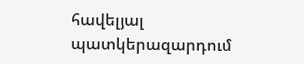հավելյալ պատկերազարդում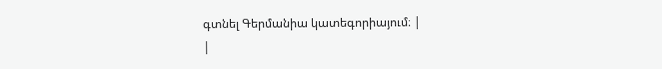գտնել Գերմանիա կատեգորիայում։ |
|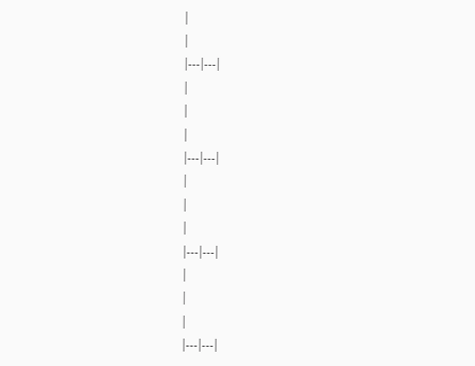|
|
|---|---|
|
|
|
|---|---|
|
|
|
|---|---|
|
|
|
|---|---|